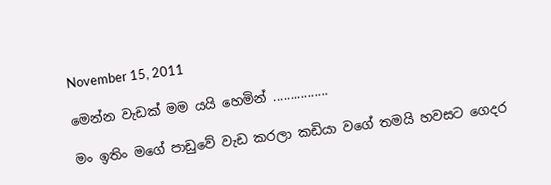November 15, 2011

මෙන්න වැඩක් මම යයි හෙමින් ................

මං ඉතිං මගේ පාඩුවේ වැඩ කරලා කඩියා වගේ තමයි හවසට ගෙදර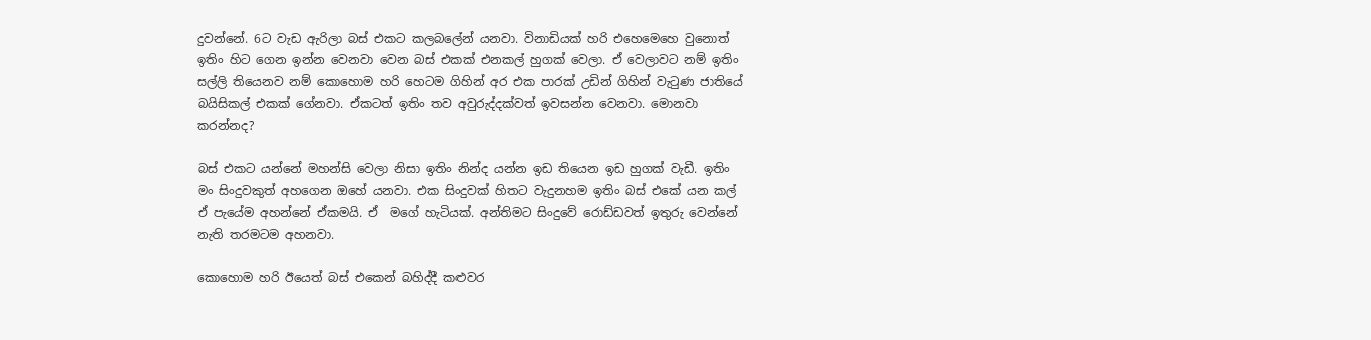දුවන්නේ. 6ට වැඩ ඇරිලා බස් එකට කලබලේන් යනවා. විනාඩියක් හරි එහෙමෙහෙ වුනොත් ඉතිං හිට ගෙන ඉන්න වෙනවා වෙන බස් එකක් එනකල් හුගක් වෙලා. ඒ වෙලාවට නම් ඉතිං සල්ලි තියෙනව නම් කොහොම හරි හෙටම ගිහින් අර එක පාරක් උඩින් ගිහින් වැටුණ ජාතියේ බයිසිකල් එකක් ගේනවා. ඒකටත් ඉතිං තව අවුරුද්දක්වත් ඉවසන්න වෙනවා. මොනවා කරන්නද?

බස් එකට යන්නේ මහන්සි වෙලා නිසා ඉතිං නින්ද යන්න ඉඩ තියෙන ඉඩ හුගක් වැඩී. ඉතිං මං සිංදුවකුත් අහගෙන ඔහේ යනවා. එක සිංදුවක් හිතට වැදුනහම ඉතිං බස් එකේ යන කල් ඒ පැයේම අහන්නේ ඒකමයි. ඒ  මගේ හැටියක්. අන්තිමට සිංදුවේ රොඩ්ඩවත් ඉතුරු වෙන්නේ නැති තරමටම අහනවා.

කොහොම හරි ඊයෙත් බස් එකෙන් බහිද්දී කළුවර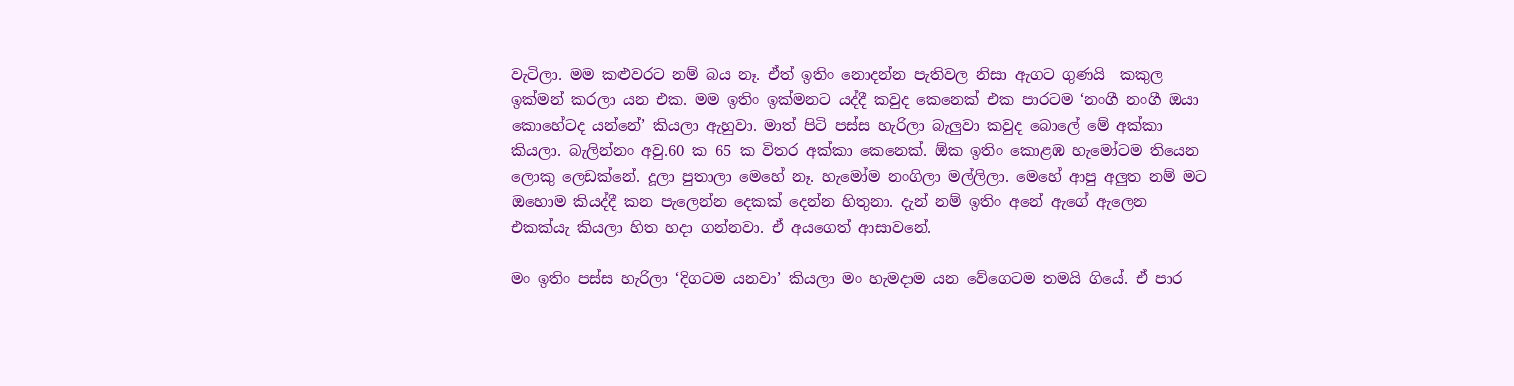වැටිලා. මම කළුවරට නම් බය නෑ. ඒත් ඉතිං නොදන්න පැතිවල නිසා ඇගට ගුණයි  කකුල ඉක්මන් කරලා යන එක. මම ඉතිං ඉක්මනට යද්දී කවුද කෙනෙක් එක පාරටම ‘නංගී නංගී ඔයා කොහේටද යන්නේ’ කියලා ඇහුවා. මාත් පිටි පස්ස හැරිලා බැලුවා කවුද බොලේ මේ අක්කා කියලා. බැලින්නං අවු.60 ක 65 ක විතර අක්කා කෙනෙක්. ඕක ඉතිං කොළඹ හැමෝටම තියෙන ලොකු ලෙඩක්නේ. දූලා පුතාලා මෙහේ නෑ. හැමෝම නංගිලා මල්ලිලා. මෙහේ ආපු අලුත නම් මට ඔහොම කියද්දී කන පැලෙන්න දෙකක් දෙන්න හිතුනා. දැන් නම් ඉතිං අනේ ඇගේ ඇලෙන එකක්යැ කියලා හිත හදා ගන්නවා. ඒ අයගෙත් ආසාවනේ.

මං ඉතිං පස්ස හැරිලා ‘දිගටම යනවා’ කියලා මං හැමදාම යන වේගෙටම තමයි ගියේ. ඒ පාර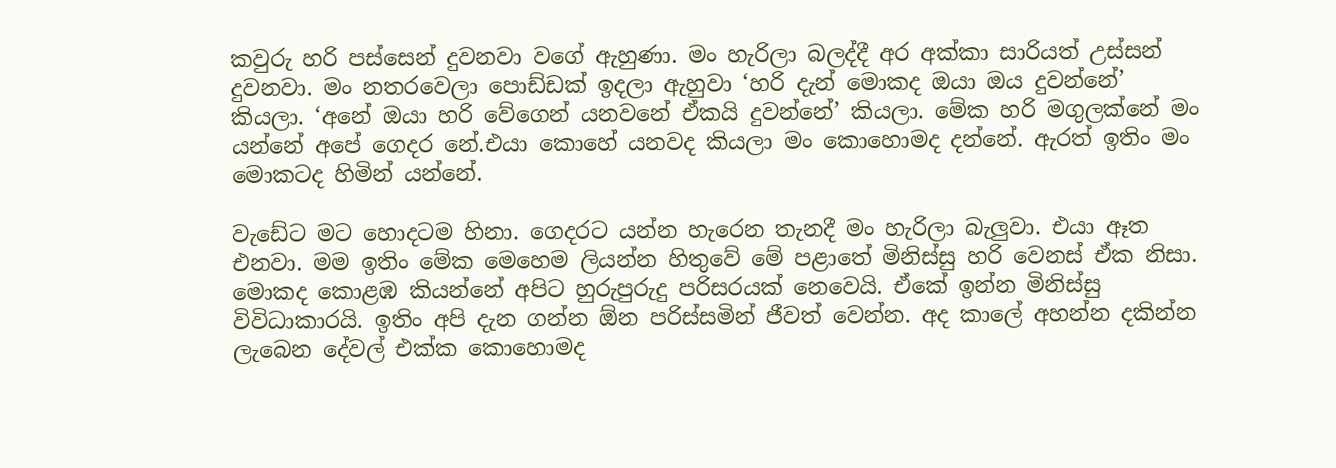කවුරු හරි පස්සෙන් දුවනවා වගේ ඇහුණා. මං හැරිලා බලද්දී අර අක්කා සාරියත් උස්සන් දුවනවා. මං නතරවෙලා පොඩ්ඩක් ඉදලා ඇහුවා ‘හරි දැන් මොකද ඔයා ඔය දුවන්නේ’ කියලා. ‘අනේ ඔයා හරි වේගෙන් යනවනේ ඒකයි දුවන්නේ’ කියලා. මේක හරි මගුලක්නේ මං යන්නේ අපේ ගෙදර නේ.එයා කොහේ යනවද කියලා මං කොහොමද දන්නේ. ඇරත් ඉතිං මං මොකටද හිමින් යන්නේ.

වැඩේට මට හොදටම හිනා. ගෙදරට යන්න හැරෙන තැනදී මං හැරිලා බැලුවා. එයා ඈත එනවා. මම ඉතිං මේක මෙහෙම ලියන්න හිතුවේ මේ පළාතේ මිනිස්සු හරි වෙනස් ඒක නිසා. මොකද කොළඹ කියන්නේ අපිට හුරුපුරුදු පරිසරයක් නෙවෙයි. ඒකේ ඉන්න මිනිස්සු විවිධාකාරයි. ඉතිං අපි දැන ගන්න ඕන පරිස්සමින් ජීවත් වෙන්න. අද කාලේ අහන්න දකින්න ලැබෙන දේවල් එක්ක කොහොමද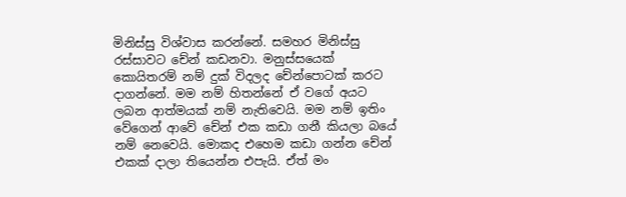මිනිස්සු විශ්වාස කරන්නේ. සමහර මිනිස්සු රස්සාවට චේන් කඩනවා. මනුස්සයෙක් කොයිතරම් නම් දුක් විදලද චේන්පොටක් කරට දාගන්නේ. මම නම් හිතන්නේ ඒ වගේ අයට ලබන ආත්මයක් නම් නැතිවෙයි. මම නම් ඉතිං වේගෙන් ආවේ චේන් එක කඩා ගනී කියලා බයේ නම් නෙවෙයි. මොකද එහෙම කඩා ගන්න චේන් එකක් දාලා තියෙන්න එපැයි. ඒත් මං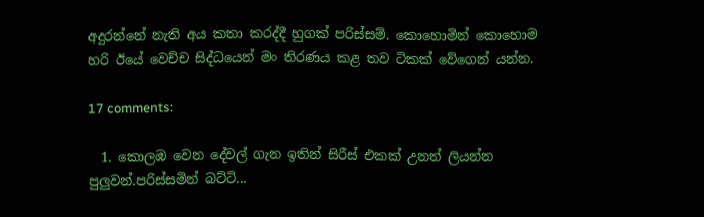අදුරන්නේ නැති අය කතා කරද්දී හුගක් පරිස්සම්. කොහොමින් කොහොම හරි ඊයේ වෙච්ච සිද්ධයෙන් මං තිරණය කළ තව ටිකක් වේගෙන් යන්න.

17 comments:

  1. කොලඹ වෙන දේවල් ගැන ඉතින් සිරීස් එකක් උනත් ලියන්න පුලුවන්.පරිස්සමින් බට්ටි...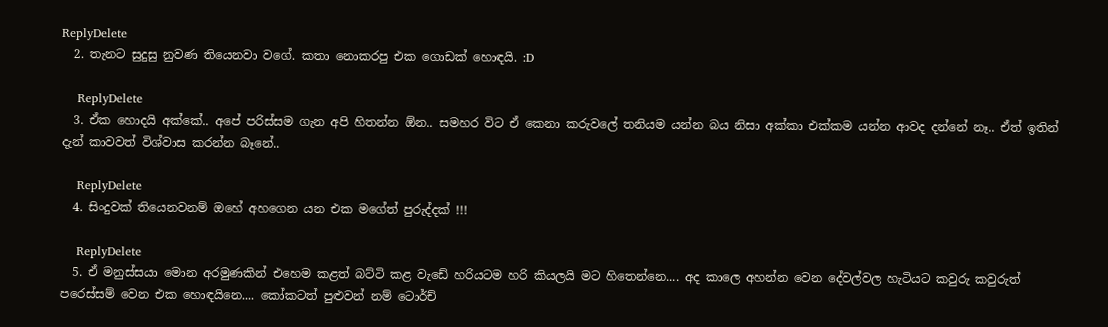ReplyDelete
  2. තැනට සුදුසු නුවණ තියෙනවා වගේ. කතා නොකරපු එක ගොඩක් හොඳයි. :D

    ReplyDelete
  3. ඒක හොදයි අක්කේ.. අපේ පරිස්සම ගැන අපි හිතන්න ඕන.. සමහර විට ඒ කෙනා කරුවලේ තනියම යන්න බය නිසා අක්කා එක්කම යන්න ආවද දන්නේ නෑ.. ඒත් ඉතින් දැන් කාවවත් විශ්වාස කරන්න බෑනේ..

    ReplyDelete
  4. සිංදුවක් තියෙනවනම් ඔහේ අහගෙන යන එක මගේත් පුරුද්දක් !!!

    ReplyDelete
  5. ඒ මනුස්සයා මොන අරමුණකින් එහෙම කළත් බට්ටි කළ වැඩේ හරියටම හරි කියලයි මට හිතෙන්නෙ.... අද කාලෙ අහන්න වෙන දේවල්වල හැටියට කවුරු කවුරුත් පරෙස්සම් වෙන එක හොඳයිනෙ.... කෝකටත් පුළුවන් නම් ටොර්ච්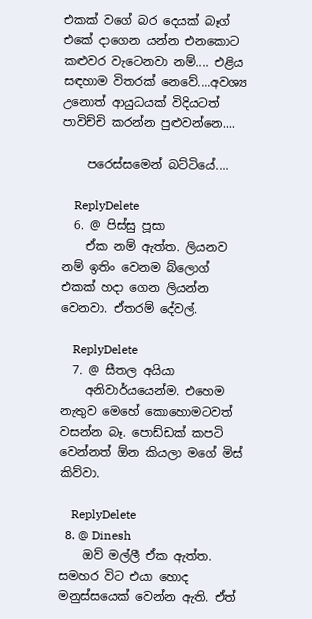එකක් වගේ බර දෙයක් බෑග් එකේ දාගෙන යන්න එනකොට කළුවර වැටෙනවා නම්.... එළිය සඳහාම විතරක් නෙවේ....අවශ්‍ය උනොත් ආයුධයක් විදියටත් පාවිච්චි කරන්න පුළුවන්නෙ....

    පරෙස්සමෙන් බට්ටියේ....

    ReplyDelete
  6. @ පිස්සු පූසා
    ඒක නම් ඇත්ත. ලියනව නම් ඉතිං වෙනම බ්ලොග් එකක් හදා ගෙන ලියන්න වෙනවා. ඒතරම් දේවල්.

    ReplyDelete
  7. @ සීතල අයියා
    අනිවාර්යයෙන්ම. එහෙම නැතුව මෙහේ කොහොමටවත් වසන්න බෑ. පොඩ්ඩක් කපටි වෙන්නත් ඕන කියලා මගේ මිස් කිව්වා.

    ReplyDelete
  8. @ Dinesh
    ඔව් මල්ලී ඒක ඇත්ත. සමහර විට එයා හොද මනුස්සයෙක් වෙන්න ඇති. ඒත්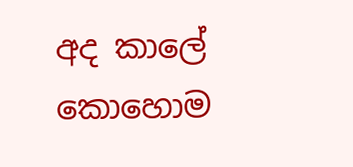අද කාලේ කො‍හොම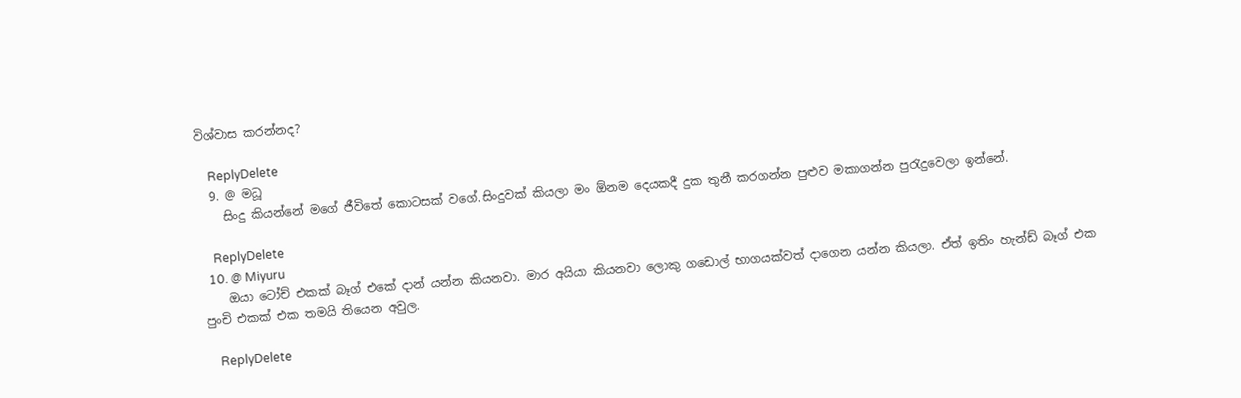විශ්වාස කරන්නද?

    ReplyDelete
  9. @ මධූ
    සිංදු කියන්නේ මගේ ජීවිතේ කොටසක් වගේ.සිංදුවක් කියලා මං ඕනම දෙයකදී දුක තුනී කරගන්න පුළුව මකාගන්න පුරැදුවෙලා ඉන්නේ.

    ReplyDelete
  10. @ Miyuru
    ඔයා ටෝච් එකක් බෑග් එකේ දාන් යන්න කියනවා. මාර අයියා කියනවා ලොකු ගඩොල් භාගයක්වත් දාගෙන යන්න කියලා. ඒත් ඉතිං හැන්ඩ් බෑග් එක පුංචි එකක් එක තමයි තියෙන අවුල.

    ReplyDelete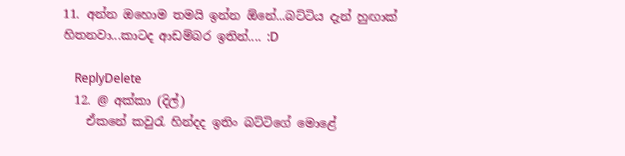11. අන්න ඔහොම තමයි ඉන්න ඕනේ...බට්ටිය දැන් හුඟාක් හිතනවා...කාටද ආඩම්බර ඉතින්.... :D

    ReplyDelete
  12. @ අක්කා (දිල්)
    ඒකනේ කවුරැ හින්දද ඉතිං බට්ටිගේ මොළේ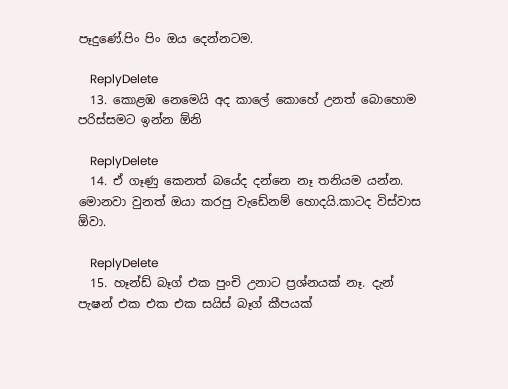පෑදුණේ.පිං පිං ඔය දෙන්නටම.

    ReplyDelete
  13. කොළඹ නෙමෙයි අද කාලේ කොහේ උනත් බොහොම පරිස්සමට ඉන්න ඕනි

    ReplyDelete
  14. ඒ ගෑණු කෙනත් බයේද දන්නෙ නෑ තනියම යන්න. මොනවා වුනත් ඔයා කරපු වැඩේනම් හොදයි.කාටද විස්වාස ඕවා.

    ReplyDelete
  15. හෑන්ඩ් බෑග් එක පුංචි උනාට ප්‍රශ්නයක් නෑ. දැන් පැෂන් එක එක එක සයිස් බෑග් කීපයක්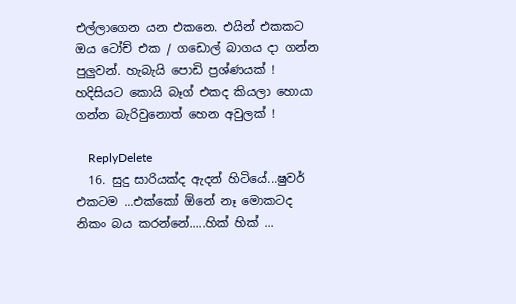එල්ලාගෙන යන එකනෙ. එයින් එකකට ඔය ටෝච් එක / ගඩොල් බාගය දා ගන්න පුලුවන්. හැබැයි පොඩි ප්‍රශ්ණයක් ! හදිසියට කොයි බෑග් එකද කියලා හොයා ගන්න බැරිවුනොත් හෙන අවුලක් !

    ReplyDelete
  16. සුදු සාරියක්ද ඇදන් හිටියේ...ෂුවර් එකටම ...එක්කෝ ඕනේ නෑ මොකටද නිකං බය කරන්නේ.....හික් හික් ...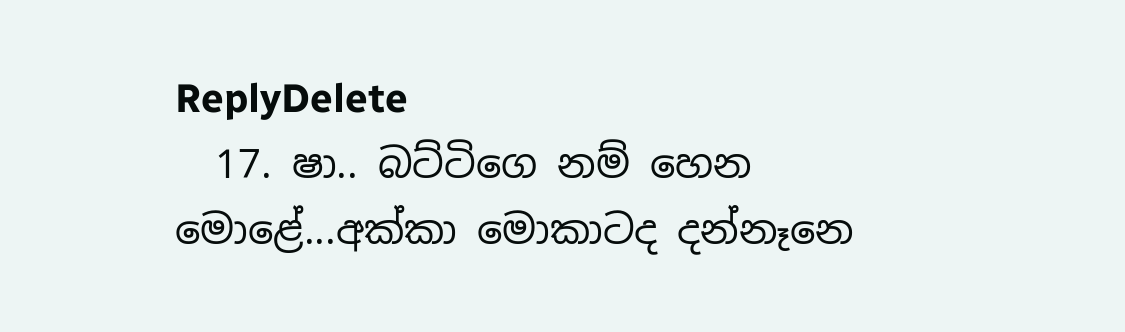ReplyDelete
  17. ෂා.. බට්ටිගෙ නම් හෙන මොළේ...අක්කා මොකාටද දන්නෑනෙ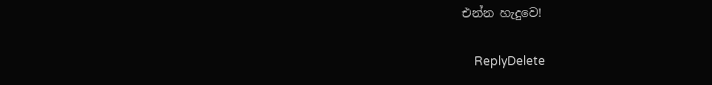එන්න හැදුවෙ!

    ReplyDelete